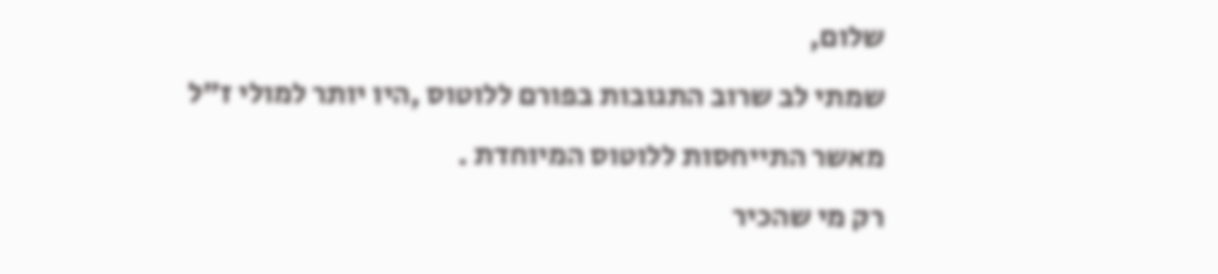שלום,
שמתי לב שרוב התגובות בפורם ללוטוס ,היו יותר למולי ז"ל מאשר התייחסות ללוטוס המיוחדת .
רק מי שהכיר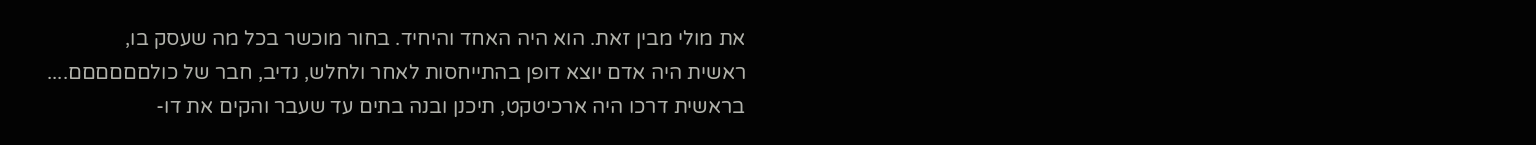את מולי מבין זאת. הוא היה האחד והיחיד. בחור מוכשר בכל מה שעסק בו,
ראשית היה אדם יוצא דופן בהתייחסות לאחר ולחלש, נדיב, חבר של כולםםםםםם....
בראשית דרכו היה ארכיטקט, תיכנן ובנה בתים עד שעבר והקים את דו-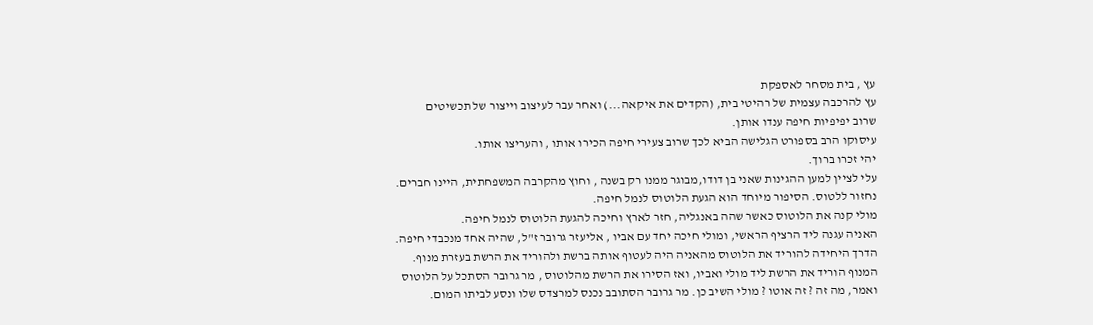עץ , בית מסחר לאספקת
עץ להרכבה עצמית של רהיטי בית, (הקדים את איקאה...) ואחר עבר לעיצוב וייצור של תכשיטים
שרוב יפיפיות חיפה ענדו אותן.
עיסוקו הרב בספורט הגלישה הביא לכך שרוב צעירי חיפה הכירו אותו , והעריצו אותו.
יהי זכרו ברוך.
עלי לציין למען ההגינות שאני בן דודו,מבוגר ממנו רק בשנה , וחוץ מהקרבה המשפחתית, היינו חברים.
נחזור ללטוס. הסיפור מיוחד הוא הגעת הלוטוס לנמל חיפה.
מולי קנה את הלוטוס כאשר שהה באנגליה, חזר לארץ וחיכה להגעת הלוטוס לנמל חיפה.
האניה עגנה ליד הרציף הראשי, ומולי חיכה יחד עם אביו , אליעזר גרובר ז"ל, שהיה אחד מנכבדי חיפה.
הדרך היחידה להוריד את הלוטוס מהאניה היה לעטוף אותה ברשת ולהוריד את הרשת בעזרת מנוף.
המנוף הוריד את הרשת ליד מולי ואביו, ואז הסירו את הרשת מהלוטוס , מר גרובר הסתכל על הלוטוס
ואמר, מה זה ? זה אוטו ? מולי השיב כן. מר גרובר הסתובב נכנס למרצדס שלו ונסע לביתו המום.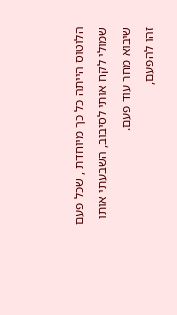הלוטוס הייתה כל כך מיוחדת , שכל פעם שמולי לקח אותי לסיבוב, השבעתי אותו שיבוא מחר עוד פעם.
זהו להפעם,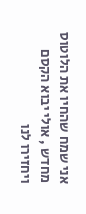אני שמח שהחיו את הלוטוס מחדש , אולי יבוא הקסם ויחזירו לנו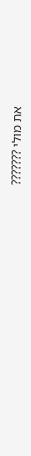את מולי ???????